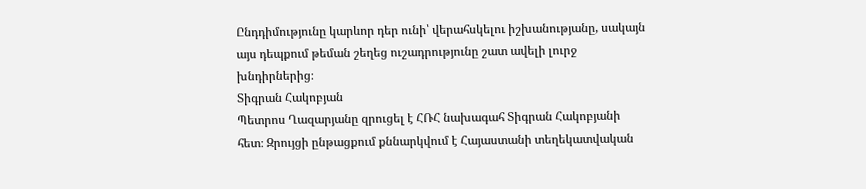Ընդդիմությունը կարևոր դեր ունի՝ վերահսկելու իշխանությանը, սակայն այս դեպքում թեման շեղեց ուշադրությունը շատ ավելի լուրջ խնդիրներից։
Տիգրան Հակոբյան
Պետրոս Ղազարյանը զրուցել է ՀՌՀ նախագահ Տիգրան Հակոբյանի հետ։ Զրույցի ընթացքում քննարկվում է Հայաստանի տեղեկատվական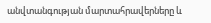անվտանգության մարտահրավերները և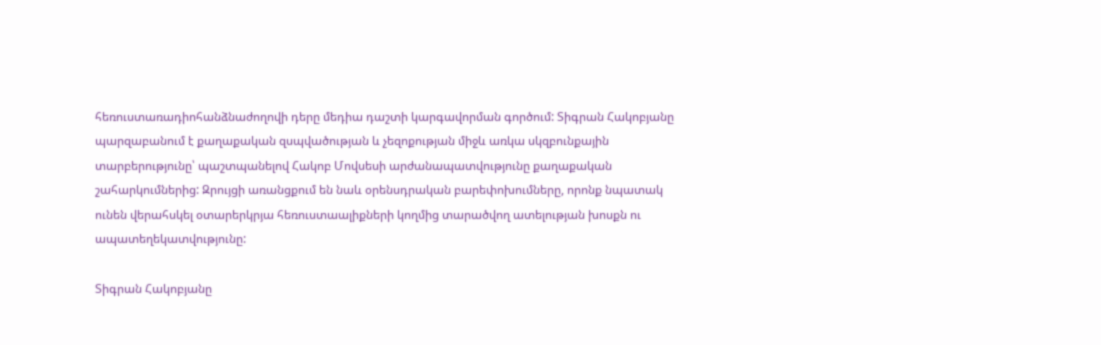հեռուստառադիոհանձնաժողովի դերը մեդիա դաշտի կարգավորման գործում: Տիգրան Հակոբյանը պարզաբանում է քաղաքական զսպվածության և չեզոքության միջև առկա սկզբունքային տարբերությունը՝ պաշտպանելով Հակոբ Մովսեսի արժանապատվությունը քաղաքական շահարկումներից: Զրույցի առանցքում են նաև օրենսդրական բարեփոխումները, որոնք նպատակ ունեն վերահսկել օտարերկրյա հեռուստաալիքների կողմից տարածվող ատելության խոսքն ու ապատեղեկատվությունը:

Տիգրան Հակոբյանը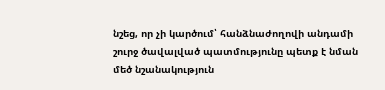նշեց, որ չի կարծում՝ հանձնաժողովի անդամի շուրջ ծավալված պատմությունը պետք է նման մեծ նշանակություն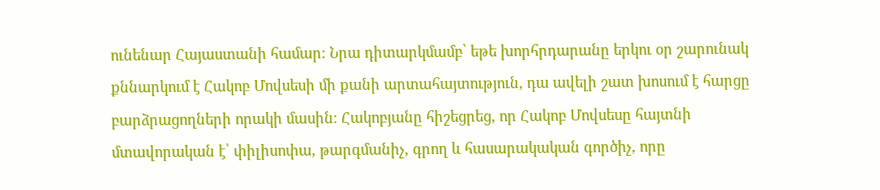ունենար Հայաստանի համար։ Նրա դիտարկմամբ՝ եթե խորհրդարանը երկու օր շարունակ քննարկում է Հակոբ Մովսեսի մի քանի արտահայտություն, դա ավելի շատ խոսում է հարցը բարձրացողների որակի մասին։ Հակոբյանը հիշեցրեց, որ Հակոբ Մովսեսը հայտնի մտավորական է՝ փիլիսոփա, թարգմանիչ, գրող և հասարակական գործիչ, որը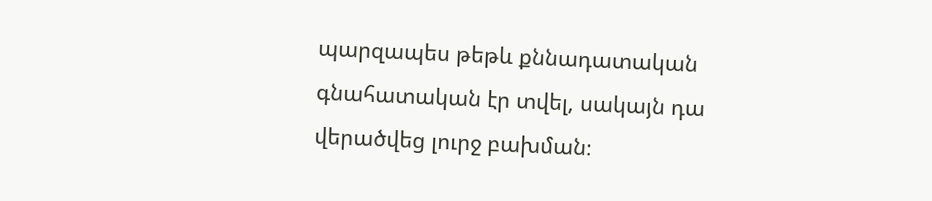պարզապես թեթև քննադատական գնահատական էր տվել, սակայն դա վերածվեց լուրջ բախման։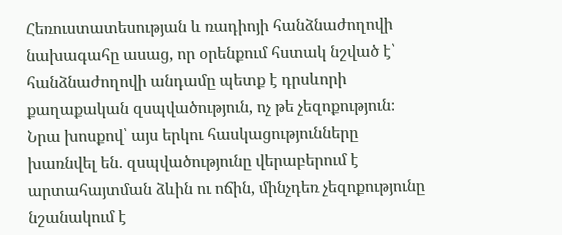Հեռուստատեսության և ռադիոյի հանձնաժողովի նախագահը ասաց, որ օրենքում հստակ նշված է՝ հանձնաժողովի անդամը պետք է դրսևորի քաղաքական զսպվածություն, ոչ թե չեզոքություն։ Նրա խոսքով՝ այս երկու հասկացությունները խառնվել են․ զսպվածությունը վերաբերում է արտահայտման ձևին ու ոճին, մինչդեռ չեզոքությունը նշանակում է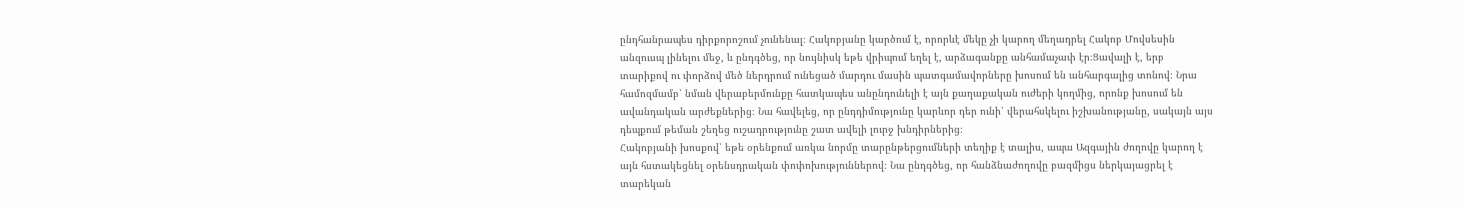ընդհանրապես դիրքորոշում չունենալ։ Հակոբյանը կարծում է, որորևէ մեկը չի կարող մեղադրել Հակոբ Մովսեսին անզուսպ լինելու մեջ, և ընդգծեց, որ նույնիսկ եթե վրիպում եղել է, արձագանքը անհամաչափ էր։Ցավալի է, երբ տարիքով ու փորձով մեծ ներդրում ունեցած մարդու մասին պատգամավորները խոսում են անհարգալից տոնով։ Նրա համոզմամբ՝ նման վերաբերմունքը հատկապես անընդունելի է այն քաղաքական ուժերի կողմից, որոնք խոսում են ավանդական արժեքներից։ Նա հավելեց, որ ընդդիմությունը կարևոր դեր ունի՝ վերահսկելու իշխանությանը, սակայն այս դեպքում թեման շեղեց ուշադրությունը շատ ավելի լուրջ խնդիրներից։
Հակոբյանի խոսքով՝ եթե օրենքում առկա նորմը տարընթերցումների տեղիք է տալիս, ապա Ազգային ժողովը կարող է այն հստակեցնել օրենսդրական փոփոխություններով։ Նա ընդգծեց, որ հանձնաժողովը բազմիցս ներկայացրել է տարեկան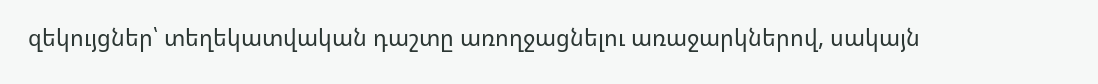զեկույցներ՝ տեղեկատվական դաշտը առողջացնելու առաջարկներով, սակայն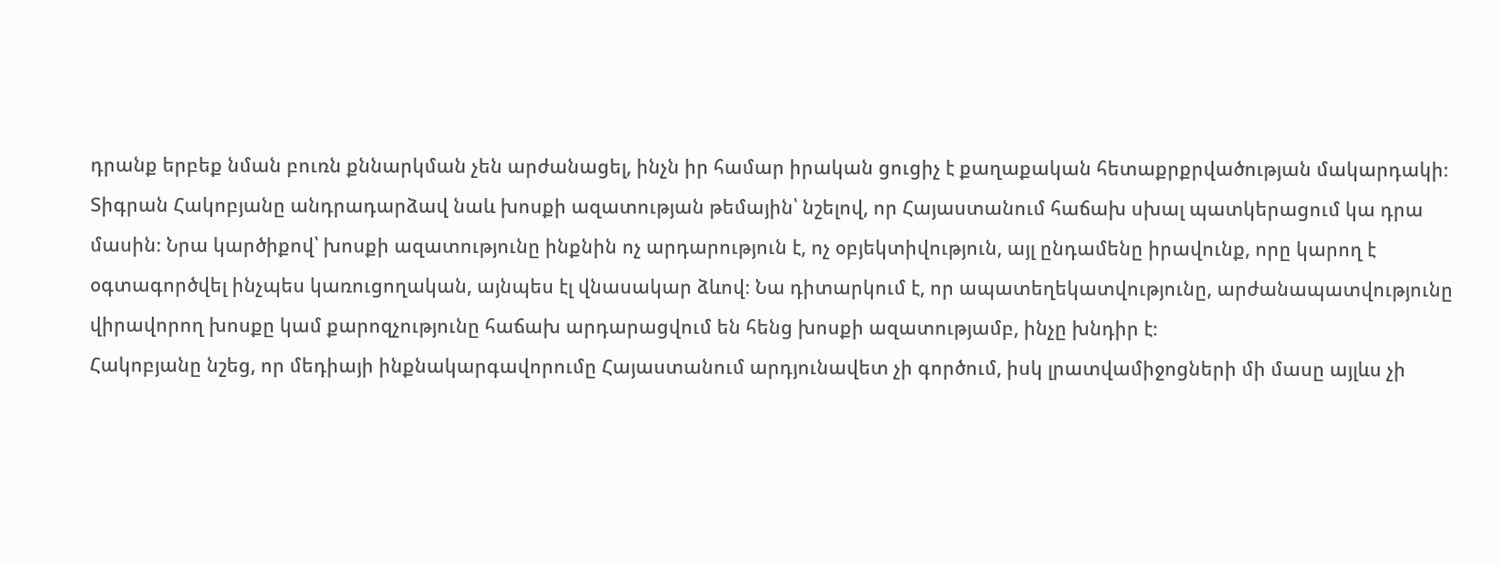դրանք երբեք նման բուռն քննարկման չեն արժանացել, ինչն իր համար իրական ցուցիչ է քաղաքական հետաքրքրվածության մակարդակի։
Տիգրան Հակոբյանը անդրադարձավ նաև խոսքի ազատության թեմային՝ նշելով, որ Հայաստանում հաճախ սխալ պատկերացում կա դրա մասին։ Նրա կարծիքով՝ խոսքի ազատությունը ինքնին ոչ արդարություն է, ոչ օբյեկտիվություն, այլ ընդամենը իրավունք, որը կարող է օգտագործվել ինչպես կառուցողական, այնպես էլ վնասակար ձևով։ Նա դիտարկում է, որ ապատեղեկատվությունը, արժանապատվությունը վիրավորող խոսքը կամ քարոզչությունը հաճախ արդարացվում են հենց խոսքի ազատությամբ, ինչը խնդիր է։
Հակոբյանը նշեց, որ մեդիայի ինքնակարգավորումը Հայաստանում արդյունավետ չի գործում, իսկ լրատվամիջոցների մի մասը այլևս չի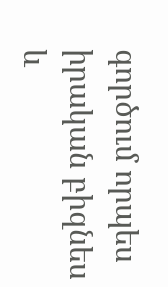գործում որպես իրական բիզնես և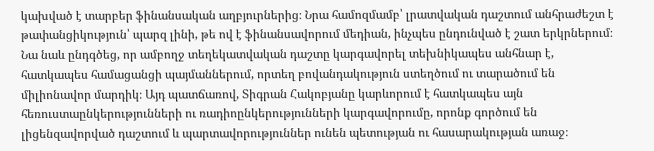կախված է տարբեր ֆինանսական աղբյուրներից։ Նրա համոզմամբ՝ լրատվական դաշտում անհրաժեշտ է թափանցիկություն՝ պարզ լինի, թե ով է ֆինանսավորում մեդիան, ինչպես ընդունված է շատ երկրներում։
Նա նաև ընդգծեց, որ ամբողջ տեղեկատվական դաշտը կարգավորել տեխնիկապես անհնար է, հատկապես համացանցի պայմաններում, որտեղ բովանդակություն ստեղծում ու տարածում են միլիոնավոր մարդիկ։ Այդ պատճառով, Տիգրան Հակոբյանը կարևորում է հատկապես այն հեռուստաընկերությունների ու ռադիոընկերությունների կարգավորումը, որոնք գործում են լիցենզավորված դաշտում և պարտավորություններ ունեն պետության ու հասարակության առաջ։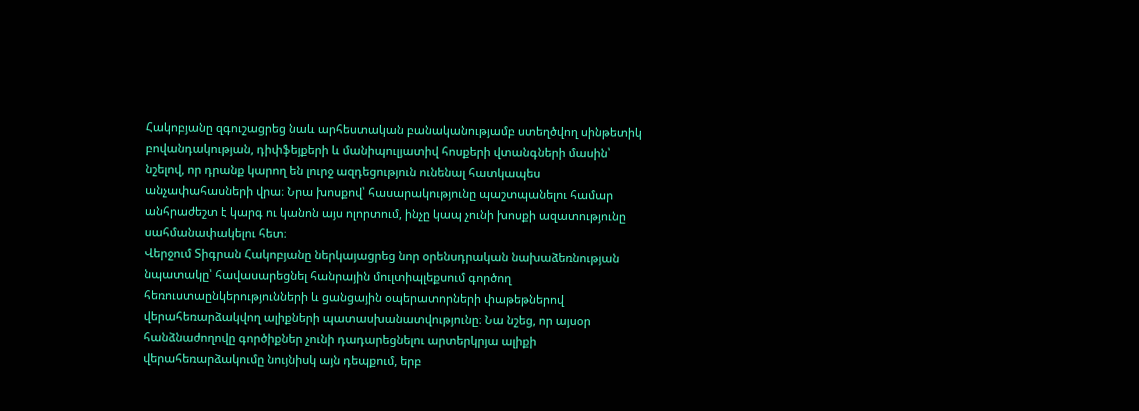Հակոբյանը զգուշացրեց նաև արհեստական բանականությամբ ստեղծվող սինթետիկ բովանդակության, դիփֆեյքերի և մանիպուլյատիվ հոսքերի վտանգների մասին՝ նշելով, որ դրանք կարող են լուրջ ազդեցություն ունենալ հատկապես անչափահասների վրա։ Նրա խոսքով՝ հասարակությունը պաշտպանելու համար անհրաժեշտ է կարգ ու կանոն այս ոլորտում, ինչը կապ չունի խոսքի ազատությունը սահմանափակելու հետ։
Վերջում Տիգրան Հակոբյանը ներկայացրեց նոր օրենսդրական նախաձեռնության նպատակը՝ հավասարեցնել հանրային մուլտիպլեքսում գործող հեռուստաընկերությունների և ցանցային օպերատորների փաթեթներով վերահեռարձակվող ալիքների պատասխանատվությունը։ Նա նշեց, որ այսօր հանձնաժողովը գործիքներ չունի դադարեցնելու արտերկրյա ալիքի վերահեռարձակումը նույնիսկ այն դեպքում, երբ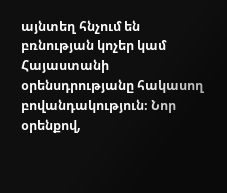այնտեղ հնչում են բռնության կոչեր կամ Հայաստանի օրենսդրությանը հակասող բովանդակություն։ Նոր օրենքով,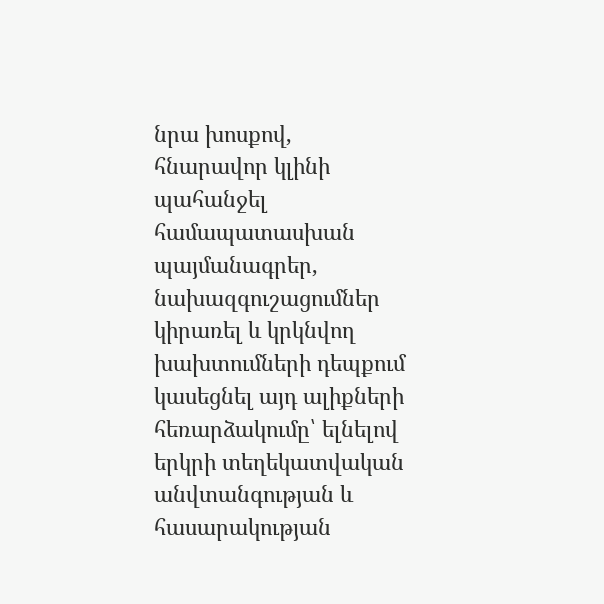նրա խոսքով, հնարավոր կլինի պահանջել համապատասխան պայմանագրեր, նախազգուշացումներ կիրառել և կրկնվող խախտումների դեպքում կասեցնել այդ ալիքների հեռարձակումը՝ ելնելով երկրի տեղեկատվական անվտանգության և հասարակության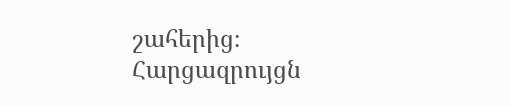շահերից։
Հարցազրույցն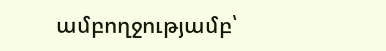ամբողջությամբ՝